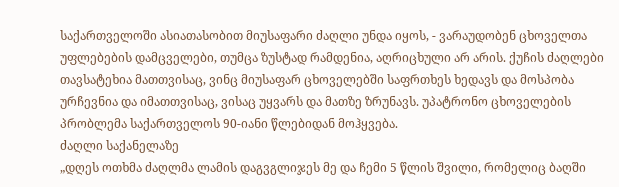საქართველოში ასიათასობით მიუსაფარი ძაღლი უნდა იყოს, - ვარაუდობენ ცხოველთა უფლებების დამცველები, თუმცა ზუსტად რამდენია, აღრიცხული არ არის. ქუჩის ძაღლები თავსატეხია მათთვისაც, ვინც მიუსაფარ ცხოველებში საფრთხეს ხედავს და მოსპობა ურჩევნია და იმათთვისაც, ვისაც უყვარს და მათზე ზრუნავს. უპატრონო ცხოველების პრობლემა საქართველოს 90-იანი წლებიდან მოჰყვება.
ძაღლი საქანელაზე
„დღეს ოთხმა ძაღლმა ლამის დაგვგლიჯეს მე და ჩემი 5 წლის შვილი, რომელიც ბაღში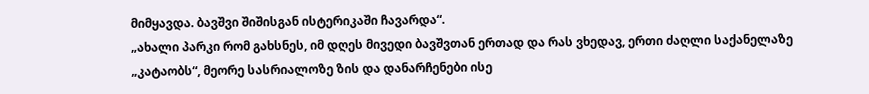მიმყავდა. ბავშვი შიშისგან ისტერიკაში ჩავარდა“.
„ახალი პარკი რომ გახსნეს, იმ დღეს მივედი ბავშვთან ერთად და რას ვხედავ, ერთი ძაღლი საქანელაზე „კატაობს“, მეორე სასრიალოზე ზის და დანარჩენები ისე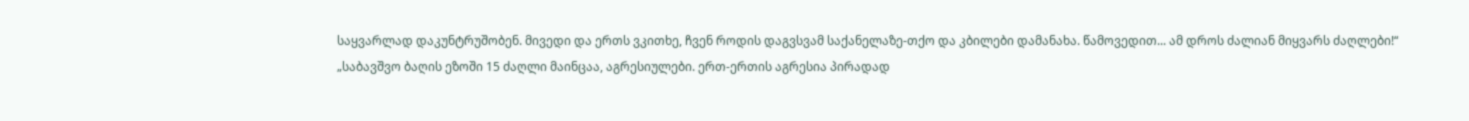საყვარლად დაკუნტრუშობენ. მივედი და ერთს ვკითხე, ჩვენ როდის დაგვსვამ საქანელაზე-თქო და კბილები დამანახა. წამოვედით... ამ დროს ძალიან მიყვარს ძაღლები!“
„საბავშვო ბაღის ეზოში 15 ძაღლი მაინცაა, აგრესიულები. ერთ-ერთის აგრესია პირადად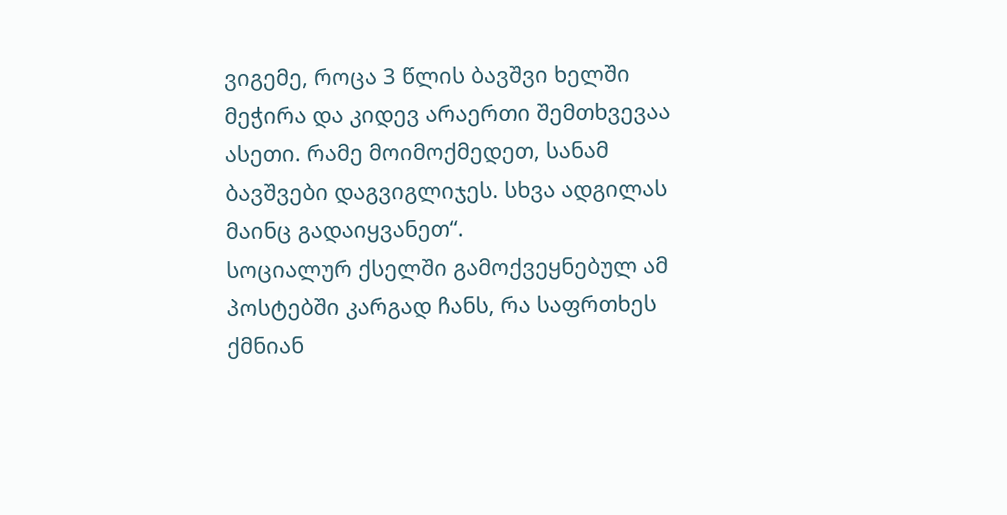ვიგემე, როცა 3 წლის ბავშვი ხელში მეჭირა და კიდევ არაერთი შემთხვევაა ასეთი. რამე მოიმოქმედეთ, სანამ ბავშვები დაგვიგლიჯეს. სხვა ადგილას მაინც გადაიყვანეთ“.
სოციალურ ქსელში გამოქვეყნებულ ამ პოსტებში კარგად ჩანს, რა საფრთხეს ქმნიან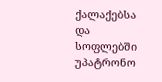ქალაქებსა და სოფლებში უპატრონო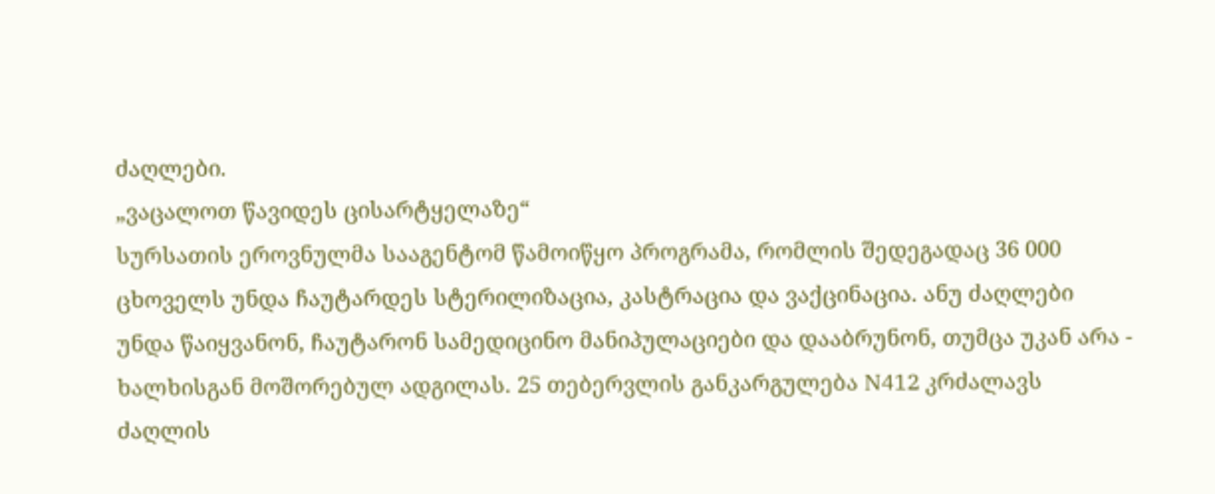ძაღლები.
„ვაცალოთ წავიდეს ცისარტყელაზე“
სურსათის ეროვნულმა სააგენტომ წამოიწყო პროგრამა, რომლის შედეგადაც 36 000 ცხოველს უნდა ჩაუტარდეს სტერილიზაცია, კასტრაცია და ვაქცინაცია. ანუ ძაღლები უნდა წაიყვანონ, ჩაუტარონ სამედიცინო მანიპულაციები და დააბრუნონ, თუმცა უკან არა - ხალხისგან მოშორებულ ადგილას. 25 თებერვლის განკარგულება N412 კრძალავს ძაღლის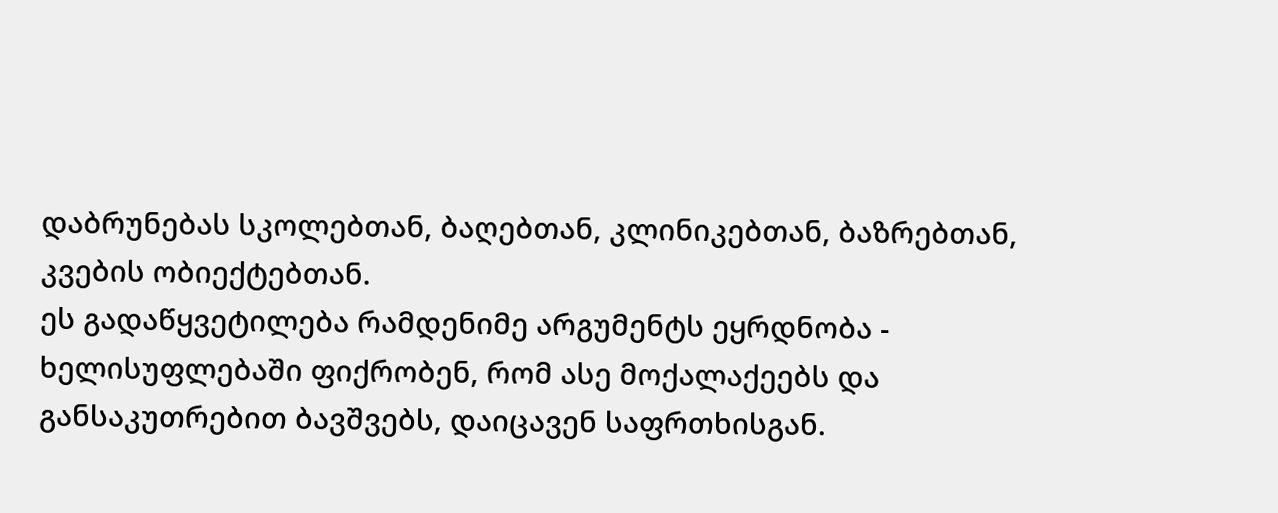დაბრუნებას სკოლებთან, ბაღებთან, კლინიკებთან, ბაზრებთან, კვების ობიექტებთან.
ეს გადაწყვეტილება რამდენიმე არგუმენტს ეყრდნობა - ხელისუფლებაში ფიქრობენ, რომ ასე მოქალაქეებს და განსაკუთრებით ბავშვებს, დაიცავენ საფრთხისგან.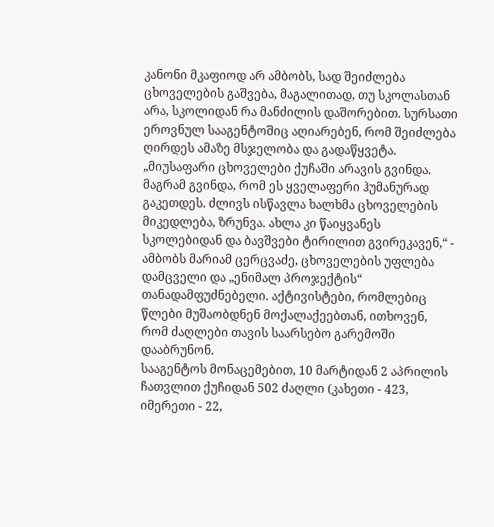კანონი მკაფიოდ არ ამბობს, სად შეიძლება ცხოველების გაშვება, მაგალითად, თუ სკოლასთან არა, სკოლიდან რა მანძილის დაშორებით. სურსათი ეროვნულ სააგენტოშიც აღიარებენ, რომ შეიძლება ღირდეს ამაზე მსჯელობა და გადაწყვეტა.
„მიუსაფარი ცხოველები ქუჩაში არავის გვინდა. მაგრამ გვინდა, რომ ეს ყველაფერი ჰუმანურად გაკეთდეს. ძლივს ისწავლა ხალხმა ცხოველების მიკედლება, ზრუნვა. ახლა კი წაიყვანეს სკოლებიდან და ბავშვები ტირილით გვირეკავენ,“ - ამბობს მარიამ ცერცვაძე, ცხოველების უფლება დამცველი და „ენიმალ პროჯექტის“ თანადამფუძნებელი. აქტივისტები, რომლებიც წლები მუშაობდნენ მოქალაქეებთან, ითხოვენ, რომ ძაღლები თავის საარსებო გარემოში დააბრუნონ.
სააგენტოს მონაცემებით, 10 მარტიდან 2 აპრილის ჩათვლით ქუჩიდან 502 ძაღლი (კახეთი - 423, იმერეთი - 22,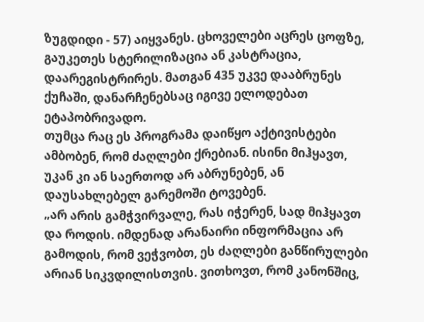ზუგდიდი - 57) აიყვანეს. ცხოველები აცრეს ცოფზე, გაუკეთეს სტერილიზაცია ან კასტრაცია, დაარეგისტრირეს. მათგან 435 უკვე დააბრუნეს ქუჩაში, დანარჩენებსაც იგივე ელოდებათ ეტაპობრივადო.
თუმცა რაც ეს პროგრამა დაიწყო აქტივისტები ამბობენ, რომ ძაღლები ქრებიან. ისინი მიჰყავთ, უკან კი ან საერთოდ არ აბრუნებენ, ან დაუსახლებელ გარემოში ტოვებენ.
„არ არის გამჭვირვალე, რას იჭერენ, სად მიჰყავთ და როდის. იმდენად არანაირი ინფორმაცია არ გამოდის, რომ ვეჭვობთ, ეს ძაღლები განწირულები არიან სიკვდილისთვის. ვითხოვთ, რომ კანონშიც,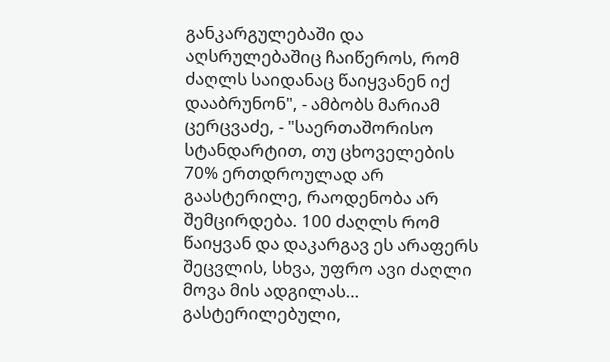განკარგულებაში და აღსრულებაშიც ჩაიწეროს, რომ ძაღლს საიდანაც წაიყვანენ იქ დააბრუნონ", - ამბობს მარიამ ცერცვაძე, - "საერთაშორისო სტანდარტით, თუ ცხოველების 70% ერთდროულად არ გაასტერილე, რაოდენობა არ შემცირდება. 100 ძაღლს რომ წაიყვან და დაკარგავ ეს არაფერს შეცვლის, სხვა, უფრო ავი ძაღლი მოვა მის ადგილას… გასტერილებული,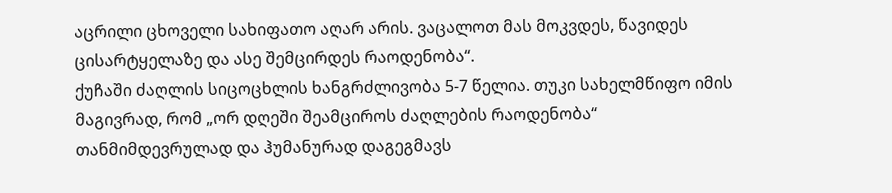აცრილი ცხოველი სახიფათო აღარ არის. ვაცალოთ მას მოკვდეს, წავიდეს ცისარტყელაზე და ასე შემცირდეს რაოდენობა“.
ქუჩაში ძაღლის სიცოცხლის ხანგრძლივობა 5-7 წელია. თუკი სახელმწიფო იმის მაგივრად, რომ „ორ დღეში შეამციროს ძაღლების რაოდენობა“ თანმიმდევრულად და ჰუმანურად დაგეგმავს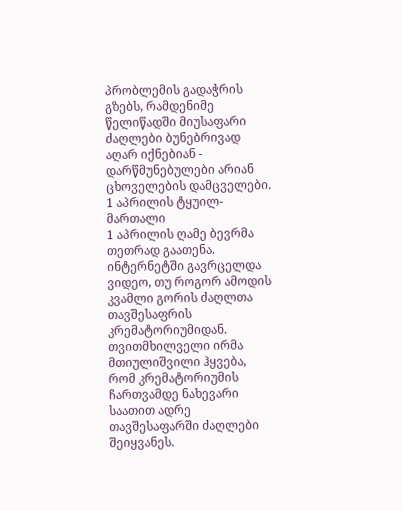პრობლემის გადაჭრის გზებს, რამდენიმე წელიწადში მიუსაფარი ძაღლები ბუნებრივად აღარ იქნებიან - დარწმუნებულები არიან ცხოველების დამცველები.
1 აპრილის ტყუილ-მართალი
1 აპრილის ღამე ბევრმა თეთრად გაათენა. ინტერნეტში გავრცელდა ვიდეო, თუ როგორ ამოდის კვამლი გორის ძაღლთა თავშესაფრის კრემატორიუმიდან. თვითმხილველი ირმა მთიულიშვილი ჰყვება, რომ კრემატორიუმის ჩართვამდე ნახევარი საათით ადრე თავშესაფარში ძაღლები შეიყვანეს.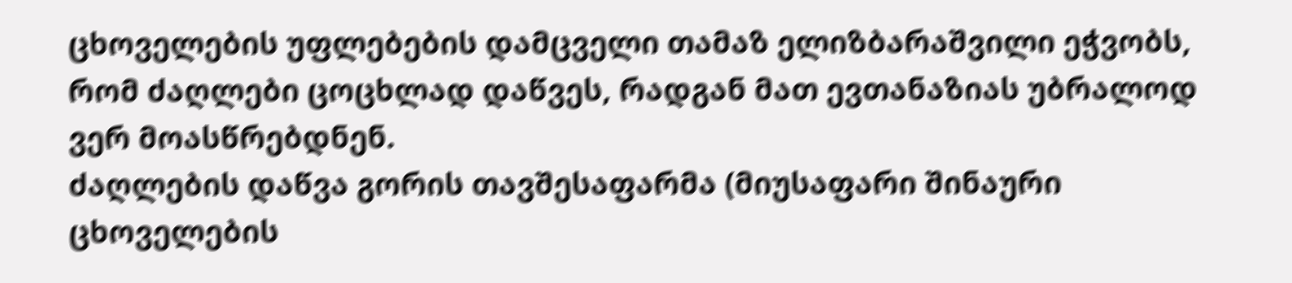ცხოველების უფლებების დამცველი თამაზ ელიზბარაშვილი ეჭვობს, რომ ძაღლები ცოცხლად დაწვეს, რადგან მათ ევთანაზიას უბრალოდ ვერ მოასწრებდნენ.
ძაღლების დაწვა გორის თავშესაფარმა (მიუსაფარი შინაური ცხოველების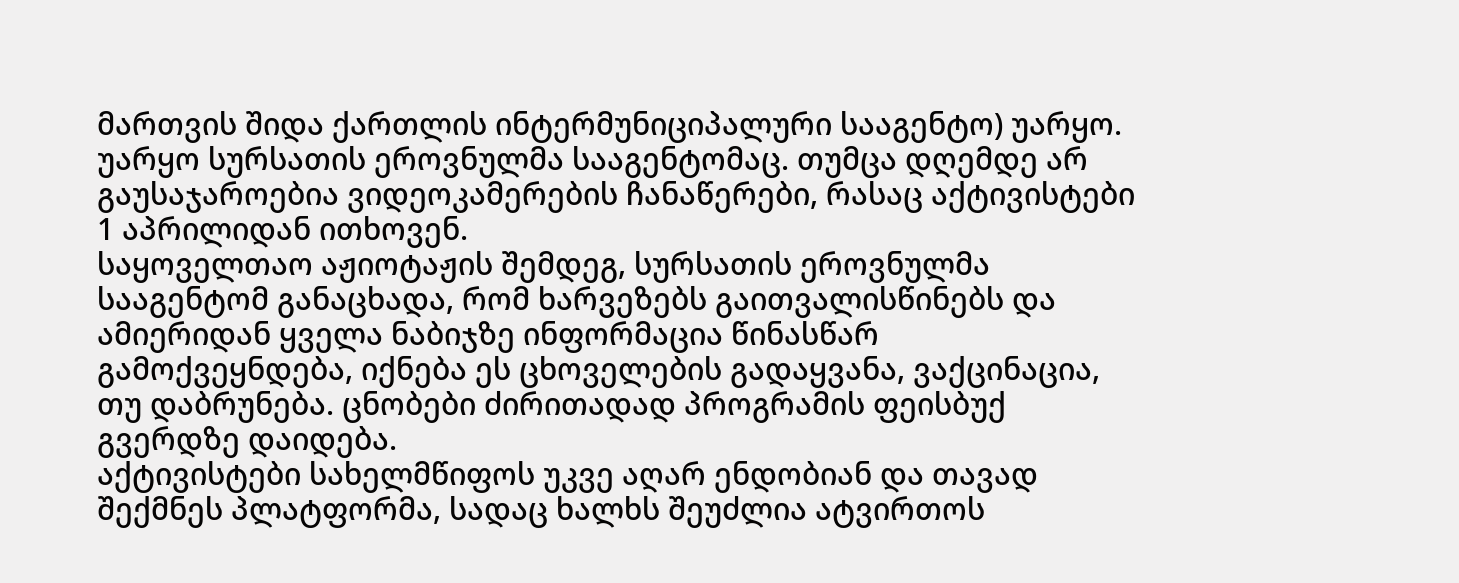მართვის შიდა ქართლის ინტერმუნიციპალური სააგენტო) უარყო. უარყო სურსათის ეროვნულმა სააგენტომაც. თუმცა დღემდე არ გაუსაჯაროებია ვიდეოკამერების ჩანაწერები, რასაც აქტივისტები 1 აპრილიდან ითხოვენ.
საყოველთაო აჟიოტაჟის შემდეგ, სურსათის ეროვნულმა სააგენტომ განაცხადა, რომ ხარვეზებს გაითვალისწინებს და ამიერიდან ყველა ნაბიჯზე ინფორმაცია წინასწარ გამოქვეყნდება, იქნება ეს ცხოველების გადაყვანა, ვაქცინაცია, თუ დაბრუნება. ცნობები ძირითადად პროგრამის ფეისბუქ გვერდზე დაიდება.
აქტივისტები სახელმწიფოს უკვე აღარ ენდობიან და თავად შექმნეს პლატფორმა, სადაც ხალხს შეუძლია ატვირთოს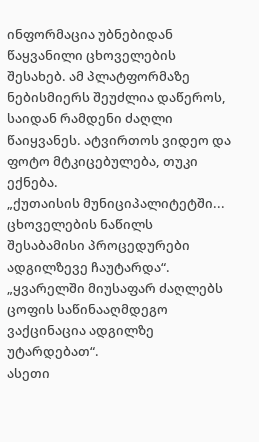ინფორმაცია უბნებიდან წაყვანილი ცხოველების შესახებ. ამ პლატფორმაზე ნებისმიერს შეუძლია დაწეროს, საიდან რამდენი ძაღლი წაიყვანეს. ატვირთოს ვიდეო და ფოტო მტკიცებულება, თუკი ექნება.
„ქუთაისის მუნიციპალიტეტში... ცხოველების ნაწილს შესაბამისი პროცედურები ადგილზევე ჩაუტარდა“.
„ყვარელში მიუსაფარ ძაღლებს ცოფის საწინააღმდეგო ვაქცინაცია ადგილზე უტარდებათ“.
ასეთი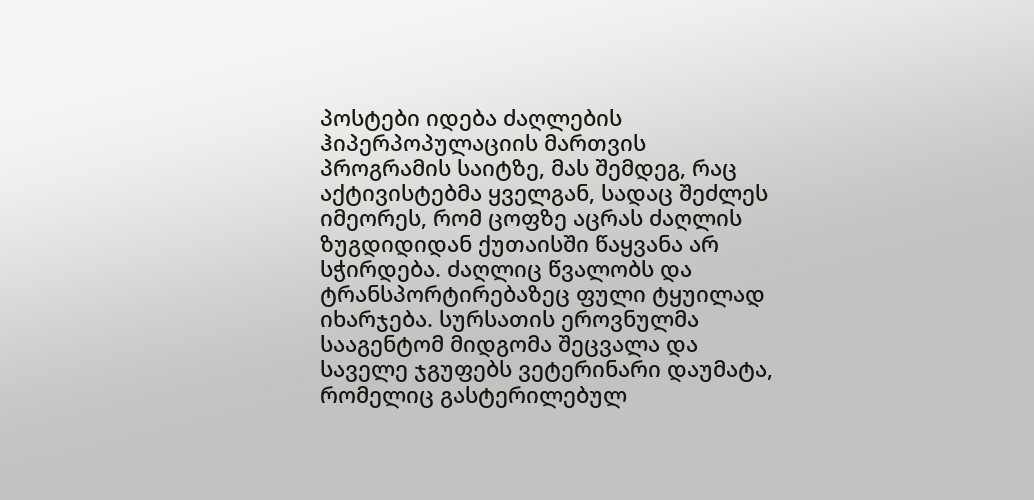პოსტები იდება ძაღლების ჰიპერპოპულაციის მართვის პროგრამის საიტზე, მას შემდეგ, რაც აქტივისტებმა ყველგან, სადაც შეძლეს იმეორეს, რომ ცოფზე აცრას ძაღლის ზუგდიდიდან ქუთაისში წაყვანა არ სჭირდება. ძაღლიც წვალობს და ტრანსპორტირებაზეც ფული ტყუილად იხარჯება. სურსათის ეროვნულმა სააგენტომ მიდგომა შეცვალა და საველე ჯგუფებს ვეტერინარი დაუმატა, რომელიც გასტერილებულ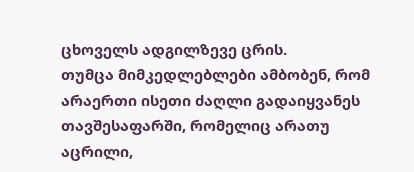ცხოველს ადგილზევე ცრის.
თუმცა მიმკედლებლები ამბობენ, რომ არაერთი ისეთი ძაღლი გადაიყვანეს თავშესაფარში, რომელიც არათუ აცრილი,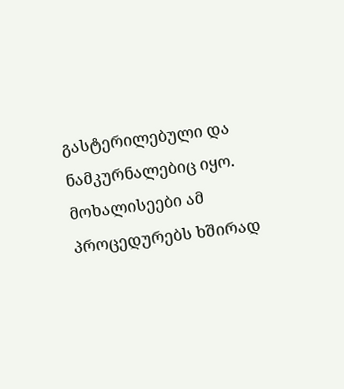გასტერილებული და ნამკურნალებიც იყო. მოხალისეები ამ პროცედურებს ხშირად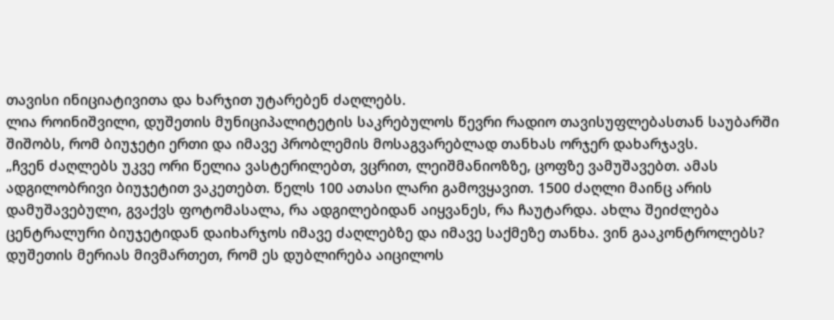თავისი ინიციატივითა და ხარჯით უტარებენ ძაღლებს.
ლია როინიშვილი, დუშეთის მუნიციპალიტეტის საკრებულოს წევრი რადიო თავისუფლებასთან საუბარში შიშობს, რომ ბიუჯეტი ერთი და იმავე პრობლემის მოსაგვარებლად თანხას ორჯერ დახარჯავს.
„ჩვენ ძაღლებს უკვე ორი წელია ვასტერილებთ, ვცრით, ლეიშმანიოზზე, ცოფზე ვამუშავებთ. ამას ადგილობრივი ბიუჯეტით ვაკეთებთ. წელს 100 ათასი ლარი გამოვყავით. 1500 ძაღლი მაინც არის დამუშავებული, გვაქვს ფოტომასალა, რა ადგილებიდან აიყვანეს, რა ჩაუტარდა. ახლა შეიძლება ცენტრალური ბიუჯეტიდან დაიხარჯოს იმავე ძაღლებზე და იმავე საქმეზე თანხა. ვინ გააკონტროლებს? დუშეთის მერიას მივმართეთ, რომ ეს დუბლირება აიცილოს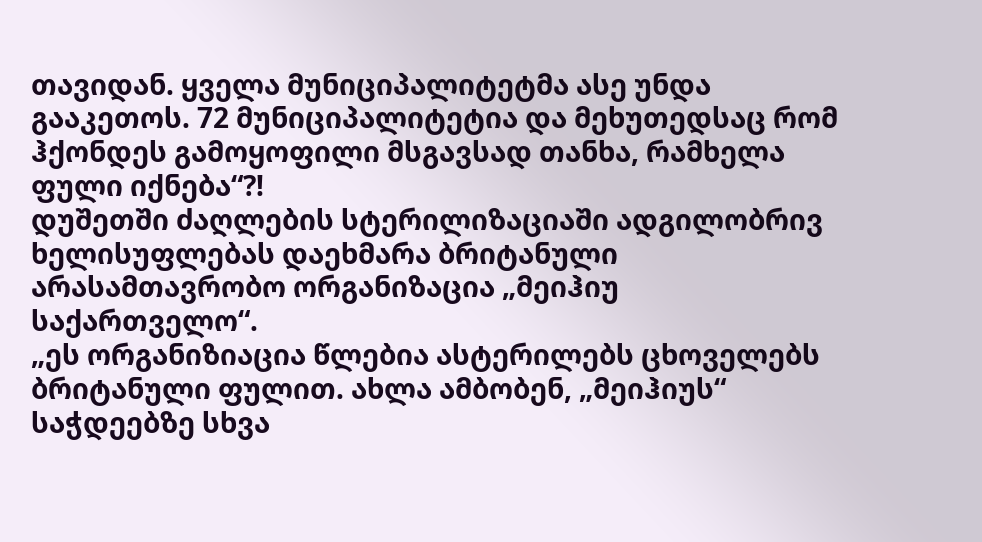თავიდან. ყველა მუნიციპალიტეტმა ასე უნდა გააკეთოს. 72 მუნიციპალიტეტია და მეხუთედსაც რომ ჰქონდეს გამოყოფილი მსგავსად თანხა, რამხელა ფული იქნება“?!
დუშეთში ძაღლების სტერილიზაციაში ადგილობრივ ხელისუფლებას დაეხმარა ბრიტანული არასამთავრობო ორგანიზაცია „მეიჰიუ საქართველო“.
„ეს ორგანიზიაცია წლებია ასტერილებს ცხოველებს ბრიტანული ფულით. ახლა ამბობენ, „მეიჰიუს“ საჭდეებზე სხვა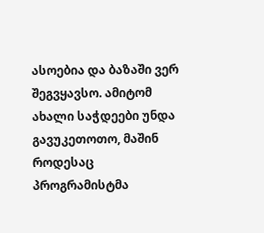ასოებია და ბაზაში ვერ შეგვყავსო. ამიტომ ახალი საჭდეები უნდა გავუკეთოთო, მაშინ როდესაც პროგრამისტმა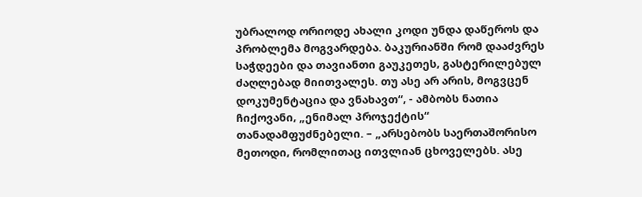უბრალოდ ორიოდე ახალი კოდი უნდა დაწეროს და პრობლემა მოგვარდება. ბაკურიანში რომ დააძვრეს საჭდეები და თავიანთი გაუკეთეს, გასტერილებულ ძაღლებად მიითვალეს. თუ ასე არ არის, მოგვცენ დოკუმენტაცია და ვნახავთ“, - ამბობს ნათია ჩიქოვანი, „ენიმალ პროჯექტის“ თანადამფუძნებელი. – „არსებობს საერთაშორისო მეთოდი, რომლითაც ითვლიან ცხოველებს. ასე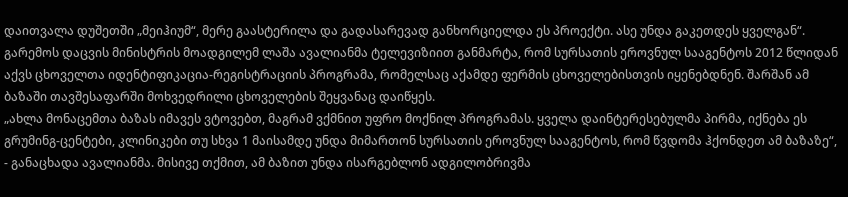დაითვალა დუშეთში „მეიჰიუმ“, მერე გაასტერილა და გადასარევად განხორციელდა ეს პროექტი. ასე უნდა გაკეთდეს ყველგან“.
გარემოს დაცვის მინისტრის მოადგილემ ლაშა ავალიანმა ტელევიზიით განმარტა, რომ სურსათის ეროვნულ სააგენტოს 2012 წლიდან აქვს ცხოველთა იდენტიფიკაცია-რეგისტრაციის პროგრამა, რომელსაც აქამდე ფერმის ცხოველებისთვის იყენებდნენ. შარშან ამ ბაზაში თავშესაფარში მოხვედრილი ცხოველების შეყვანაც დაიწყეს.
„ახლა მონაცემთა ბაზას იმავეს ვტოვებთ, მაგრამ ვქმნით უფრო მოქნილ პროგრამას. ყველა დაინტერესებულმა პირმა, იქნება ეს გრუმინგ-ცენტები, კლინიკები თუ სხვა 1 მაისამდე უნდა მიმართონ სურსათის ეროვნულ სააგენტოს, რომ წვდომა ჰქონდეთ ამ ბაზაზე“, - განაცხადა ავალიანმა. მისივე თქმით, ამ ბაზით უნდა ისარგებლონ ადგილობრივმა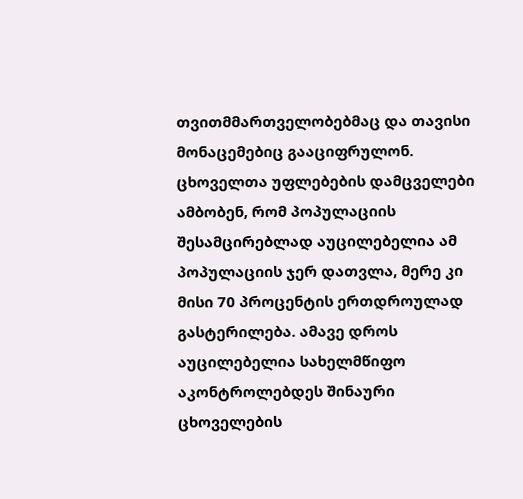თვითმმართველობებმაც და თავისი მონაცემებიც გააციფრულონ.
ცხოველთა უფლებების დამცველები ამბობენ, რომ პოპულაციის შესამცირებლად აუცილებელია ამ პოპულაციის ჯერ დათვლა, მერე კი მისი 70 პროცენტის ერთდროულად გასტერილება. ამავე დროს აუცილებელია სახელმწიფო აკონტროლებდეს შინაური ცხოველების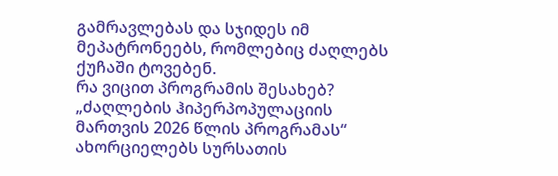გამრავლებას და სჯიდეს იმ მეპატრონეებს, რომლებიც ძაღლებს ქუჩაში ტოვებენ.
რა ვიცით პროგრამის შესახებ?
„ძაღლების ჰიპერპოპულაციის მართვის 2026 წლის პროგრამას“ ახორციელებს სურსათის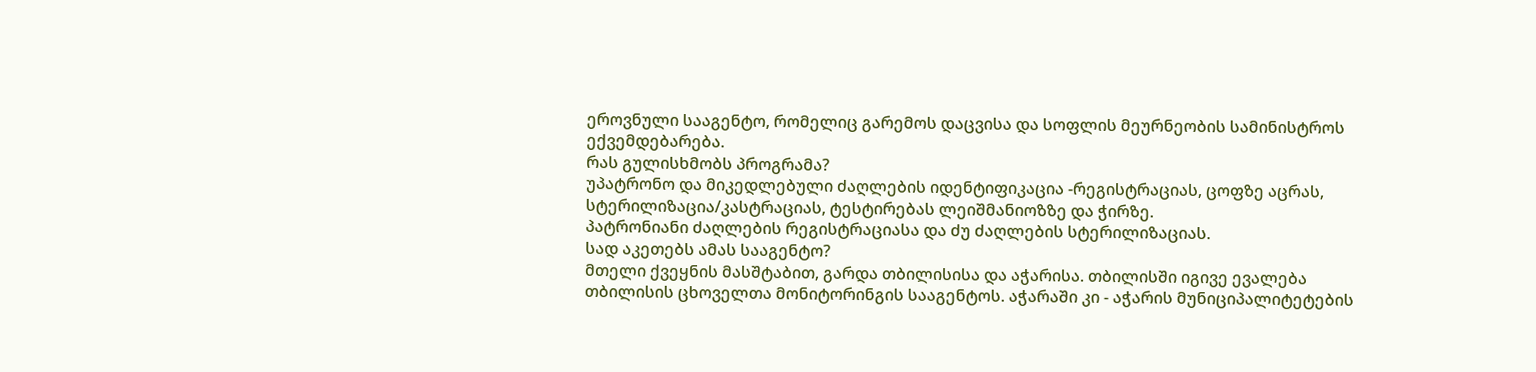ეროვნული სააგენტო, რომელიც გარემოს დაცვისა და სოფლის მეურნეობის სამინისტროს ექვემდებარება.
რას გულისხმობს პროგრამა?
უპატრონო და მიკედლებული ძაღლების იდენტიფიკაცია -რეგისტრაციას, ცოფზე აცრას, სტერილიზაცია/კასტრაციას, ტესტირებას ლეიშმანიოზზე და ჭირზე.
პატრონიანი ძაღლების რეგისტრაციასა და ძუ ძაღლების სტერილიზაციას.
სად აკეთებს ამას სააგენტო?
მთელი ქვეყნის მასშტაბით, გარდა თბილისისა და აჭარისა. თბილისში იგივე ევალება თბილისის ცხოველთა მონიტორინგის სააგენტოს. აჭარაში კი - აჭარის მუნიციპალიტეტების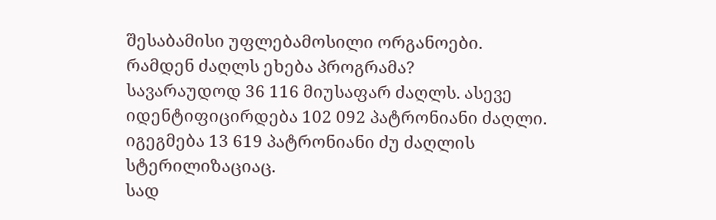შესაბამისი უფლებამოსილი ორგანოები.
რამდენ ძაღლს ეხება პროგრამა?
სავარაუდოდ 36 116 მიუსაფარ ძაღლს. ასევე იდენტიფიცირდება 102 092 პატრონიანი ძაღლი. იგეგმება 13 619 პატრონიანი ძუ ძაღლის სტერილიზაციაც.
სად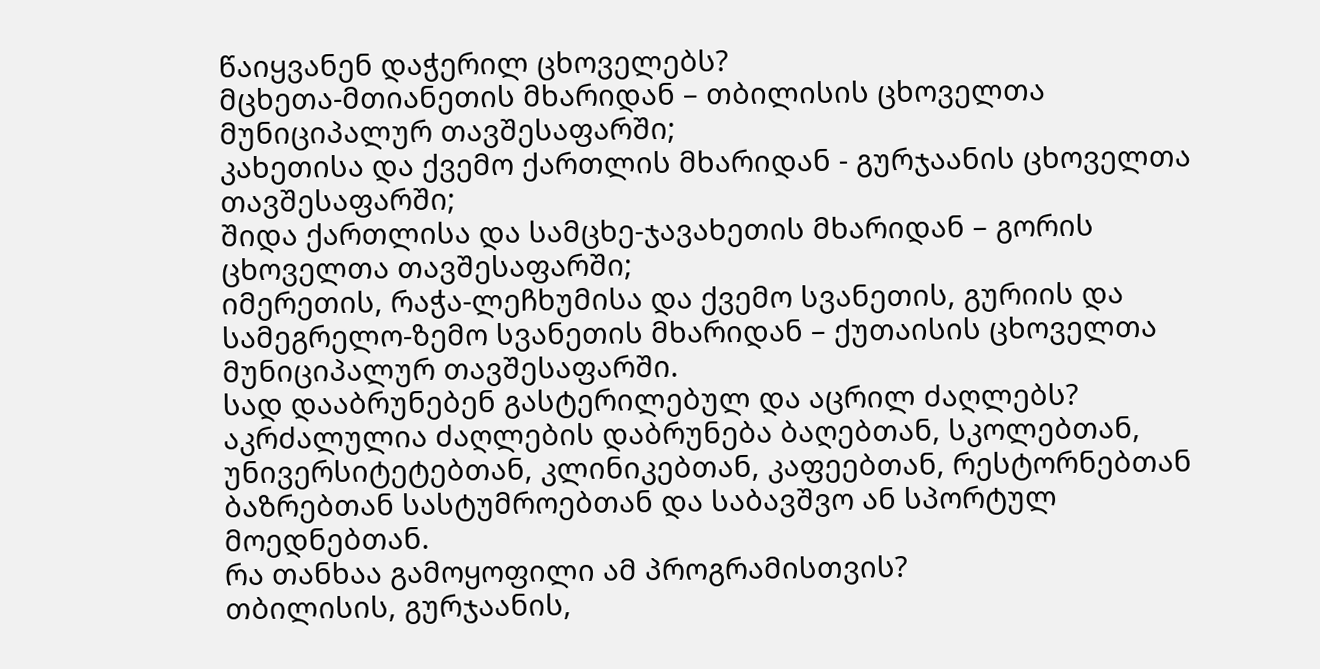წაიყვანენ დაჭერილ ცხოველებს?
მცხეთა-მთიანეთის მხარიდან – თბილისის ცხოველთა მუნიციპალურ თავშესაფარში;
კახეთისა და ქვემო ქართლის მხარიდან - გურჯაანის ცხოველთა თავშესაფარში;
შიდა ქართლისა და სამცხე-ჯავახეთის მხარიდან – გორის ცხოველთა თავშესაფარში;
იმერეთის, რაჭა-ლეჩხუმისა და ქვემო სვანეთის, გურიის და სამეგრელო-ზემო სვანეთის მხარიდან – ქუთაისის ცხოველთა მუნიციპალურ თავშესაფარში.
სად დააბრუნებენ გასტერილებულ და აცრილ ძაღლებს?
აკრძალულია ძაღლების დაბრუნება ბაღებთან, სკოლებთან, უნივერსიტეტებთან, კლინიკებთან, კაფეებთან, რესტორნებთან ბაზრებთან სასტუმროებთან და საბავშვო ან სპორტულ მოედნებთან.
რა თანხაა გამოყოფილი ამ პროგრამისთვის?
თბილისის, გურჯაანის,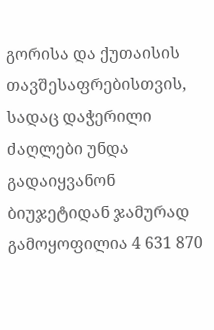გორისა და ქუთაისის თავშესაფრებისთვის, სადაც დაჭერილი ძაღლები უნდა გადაიყვანონ ბიუჯეტიდან ჯამურად გამოყოფილია 4 631 870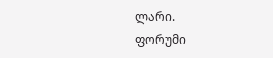ლარი.
ფორუმი